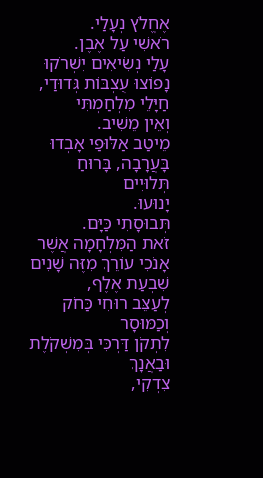אֶחֱלֹץ נְעָלַי.
רֹאשִׁי עַל אֶבֶן.
עָלַי נְשִׂיאִים יִשְׁרֹקוּ
נָפוֹצוּ עֻצְבּוֹת גְּדוּדַי, חַיָּלֵי מִלְחַמְתִּי
וְאֵין מֵשִׁיב.
מֵיטַב אַלּוּפַי אָבְדוּ בָּעֲרָבָה, בָּרוּחַ
תְּלוּיִים
יָנוּעוּ.
תְּבוּסָתִי כַּיָּם.
זֹאת הַמִּלְחָמָה אֲשֶׁר אָנֹכִי עוֹרֵךְ מִזֶּה שָׁנִים
שִׁבְעַת אֶלֶף,
לְעַצֵּב רוּחִי כַּחֹק
וְכַמּוּסָר
לִתְקֹן דַּרְכִּי בְּמִשְׁקֹלֶת וּבַאֲנָךְ
צִדְקִי,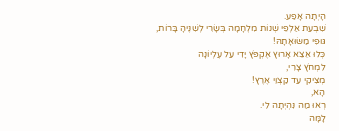הָיְתָה אָפַע.
שִׁבְעַת אַלְפֵי שְׁנוֹת מִלְחָמָה בְּשָׂרִי לְשִׁנֶּיהָ בָּרוֹת,
גּוּפִי מַשּׂוּאָתָהּ!
כְּלוּ אֵצֵא אָרוּץ אֶקְפֹּץ יָדִי עַל עֶלְיוֹנָה
לִמְחֹץ צָרִי,
מְצִיקִי עַד קַצְוֵי אֶרֶץ!
הָא,
רְאוּ מַה נִּהְיְתָה לִי.
לָמָּה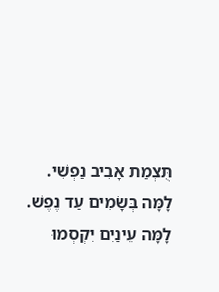תֻּצְמַת אָבִיב נַפְשִׁי.
לָמָּה בְּשָׂמִים עַד נֶפֶשׁ.
לָמָּה עֵינַיִם יִקְסְמוּ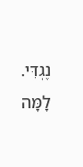נֶגְדִּי.
לָמָּה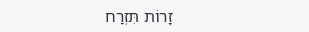זָרוֹת תִּזְרַח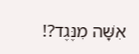אִשָּׁה מִנֶּגֶד?!